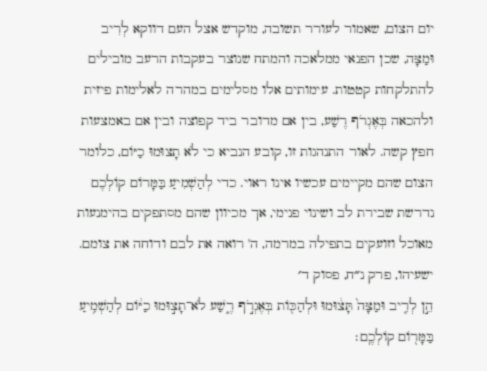יום הצום, שאמור לעורר תשובה, מוקדש אצל העם דווקא לְרִיב וּמַצָּה, שכן הפנאי ממלאכה והמתח שנוצר בעקבות הרעב מובילים להתלקחות קטטות. עימותים אלו מסלימים במהרה לאלימות פיזית ולהכאה בְּאֶגְרֹף רֶשַׁע, בין אם מדובר ביד קפוצה ובין אם באמצעות חפץ קשה. לאור התנהגות זו, קובע הנביא כי לֹא תָצוּמוּ כַיּוֹם, כלומר הצום שהם מקיימים עכשיו אינו ראוי. כדי לְהַשְׁמִיעַ בַּמָּרוֹם קוֹלְכֶם נדרשת שבירת לב ושינוי פנימי, אך מכיוון שהם מסתפקים בהימנעות מאוכל וזועקים בתפילה במרמה, ה' רואה את לבם ודוחה את צומם.
ישעיהו, פרק נ״ח, פסוק ד׳
הֵ֣ן לְרִ֤יב וּמַצָּה֙ תָּצ֔וּמוּ וּלְהַכּ֖וֹת בְּאֶגְרֹ֣ף רֶ֑שַׁע לֹא־תָצ֣וּמוּ כַיּ֔וֹם לְהַשְׁמִ֥יעַ בַּמָּר֖וֹם קוֹלְכֶֽם׃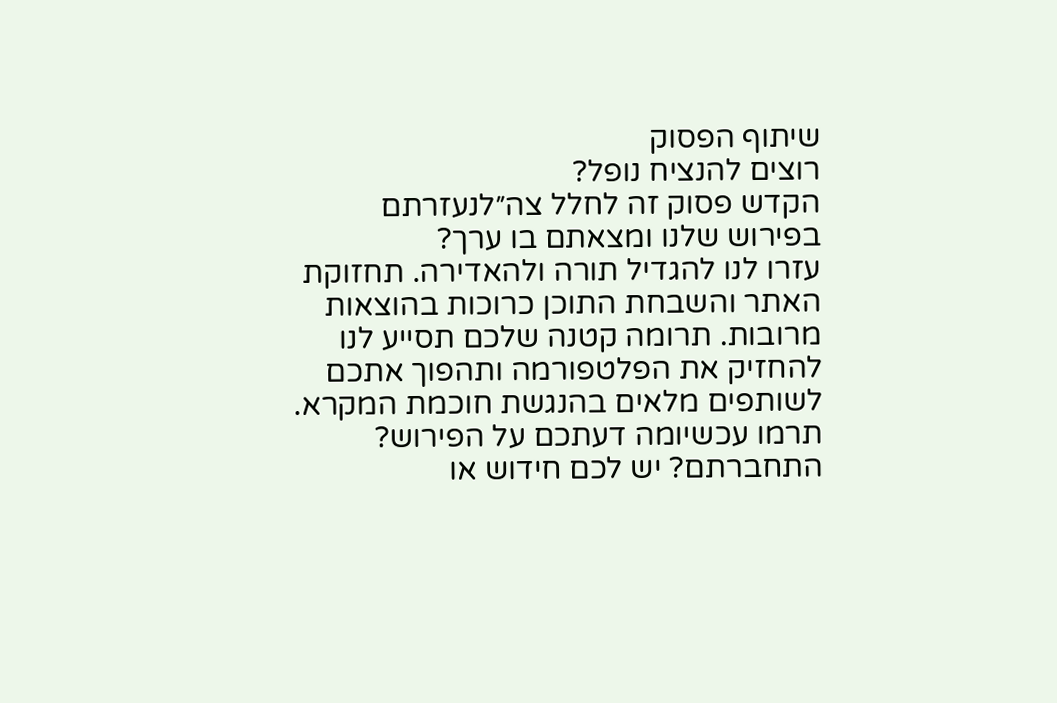שיתוף הפסוק
רוצים להנציח נופל?
הקדש פסוק זה לחלל צה״לנעזרתם בפירוש שלנו ומצאתם בו ערך?
עזרו לנו להגדיל תורה ולהאדירה. תחזוקת האתר והשבחת התוכן כרוכות בהוצאות מרובות. תרומה קטנה שלכם תסייע לנו להחזיק את הפלטפורמה ותהפוך אתכם לשותפים מלאים בהנגשת חוכמת המקרא.
תרמו עכשיומה דעתכם על הפירוש?
התחברתם? יש לכם חידוש או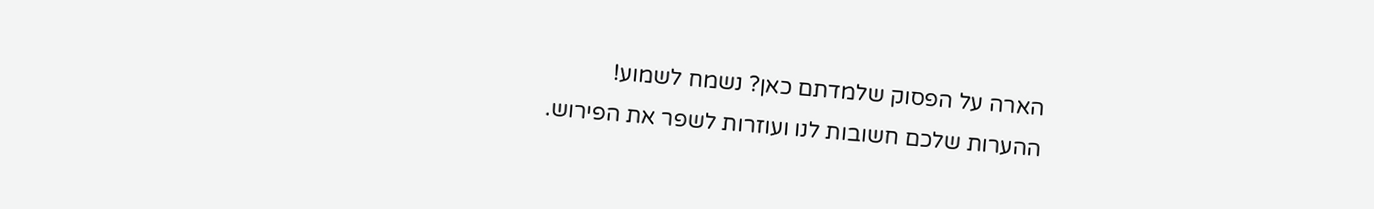הארה על הפסוק שלמדתם כאן? נשמח לשמוע!
ההערות שלכם חשובות לנו ועוזרות לשפר את הפירוש.